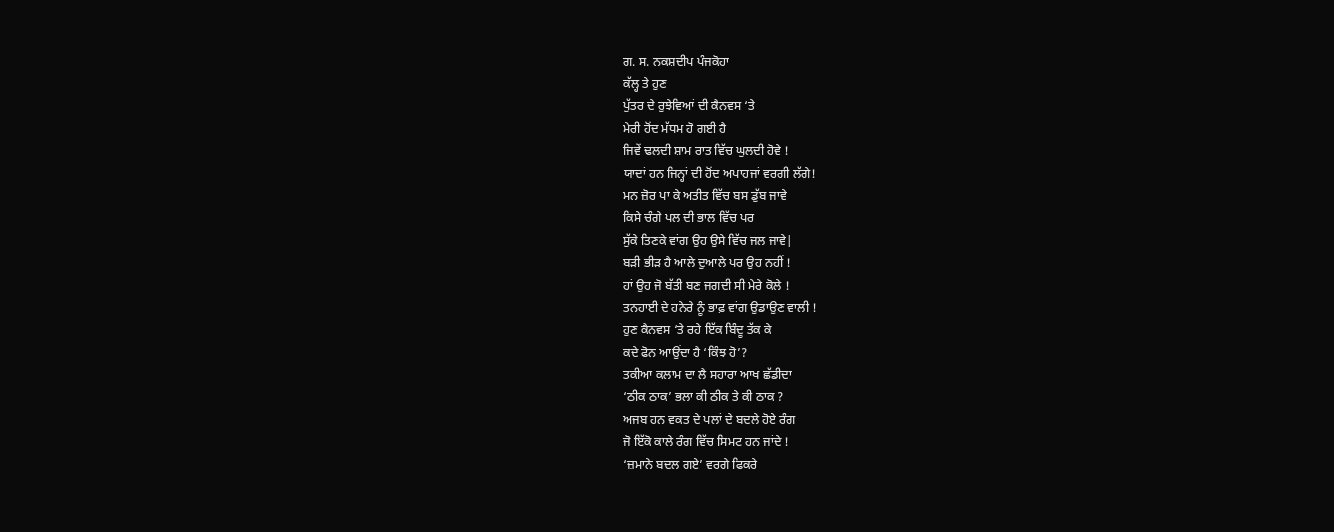ਗ. ਸ. ਨਕਸ਼ਦੀਪ ਪੰਜਕੋਹਾ
ਕੱਲ੍ਹ ਤੇ ਹੁਣ
ਪੁੱਤਰ ਦੇ ਰੁਝੇਵਿਆਂ ਦੀ ਕੈਨਵਸ ‘ਤੇ
ਮੇਰੀ ਹੋਂਦ ਮੱਧਮ ਹੋ ਗਈ ਹੈ
ਜਿਵੇਂ ਢਲਦੀ ਸ਼ਾਮ ਰਾਤ ਵਿੱਚ ਘੁਲਦੀ ਹੋਵੇ !
ਯਾਦਾਂ ਹਨ ਜਿਨ੍ਹਾਂ ਦੀ ਹੋਂਦ ਅਪਾਹਜਾਂ ਵਰਗੀ ਲੱਗੇ!
ਮਨ ਜ਼ੋਰ ਪਾ ਕੇ ਅਤੀਤ ਵਿੱਚ ਬਸ ਡੁੱਬ ਜਾਵੇ
ਕਿਸੇ ਚੰਗੇ ਪਲ ਦੀ ਭਾਲ ਵਿੱਚ ਪਰ
ਸੁੱਕੇ ਤਿਣਕੇ ਵਾਂਗ ਉਹ ਉਸੇ ਵਿੱਚ ਜਲ ਜਾਵੇ|
ਬੜੀ ਭੀੜ ਹੈ ਆਲੇ ਦੁਆਲੇ ਪਰ ਉਹ ਨਹੀਂ !
ਹਾਂ ਉਹ ਜੋ ਬੱਤੀ ਬਣ ਜਗਦੀ ਸੀ ਮੇਰੇ ਕੋਲੇ !
ਤਨਹਾਈ ਦੇ ਹਨੇਰੇ ਨੂੰ ਭਾਫ਼ ਵਾਂਗ ਉਡਾਉਣ ਵਾਲੀ !
ਹੁਣ ਕੈਨਵਸ ‘ਤੇ ਰਹੇ ਇੱਕ ਬਿੰਦੂ ਤੱਕ ਕੇ
ਕਦੇ ਫੋਨ ਆਉਂਦਾ ਹੈ ‘ਕਿੰਝ ਹੋ’?
ਤਕੀਆ ਕਲਾਮ ਦਾ ਲੈ ਸਹਾਰਾ ਆਖ ਛੱਡੀਦਾ
‘ਠੀਕ ਠਾਕ’ ਭਲਾ ਕੀ ਠੀਕ ਤੇ ਕੀ ਠਾਕ ?
ਅਜਬ ਹਨ ਵਕਤ ਦੇ ਪਲਾਂ ਦੇ ਬਦਲੇ ਹੋਏ ਰੰਗ
ਜੋ ਇੱਕੋ ਕਾਲੇ ਰੰਗ ਵਿੱਚ ਸਿਮਟ ਹਨ ਜਾਂਦੇ !
‘ਜ਼ਮਾਨੇ ਬਦਲ ਗਏ’ ਵਰਗੇ ਫਿਕਰੇ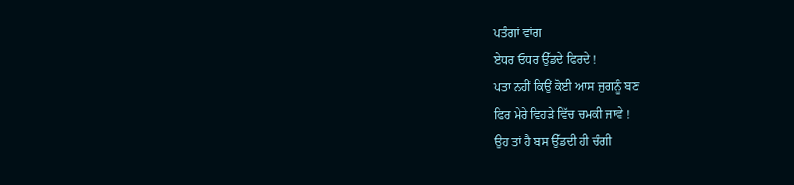ਪਤੰਗਾਂ ਵਾਂਗ
ਏਧਰ ਓਧਰ ਉੱਡਦੇ ਫਿਰਦੇ !
ਪਤਾ ਨਹੀਂ ਕਿਉਂ ਕੋਈ ਆਸ ਜੁਗਨੂੰ ਬਣ
ਫਿਰ ਮੇਰੇ ਵਿਹੜੇ ਵਿੱਚ ਚਮਕੀ ਜਾਵੇ !
ਉਹ ਤਾਂ ਹੈ ਬਸ ਉੱਡਦੀ ਹੀ ਚੰਗੀ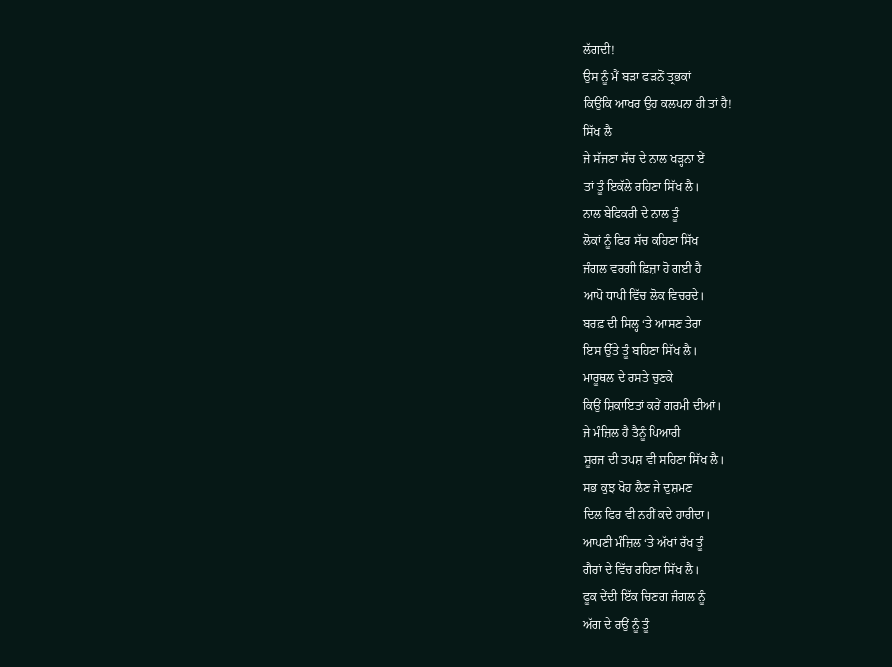ਲੱਗਦੀ!
ਉਸ ਨੂੰ ਮੈਂ ਬੜਾ ਫੜਨੋਂ ਤ੍ਰਭਕਾਂ
ਕਿਉਂਕਿ ਆਖਰ ਉਹ ਕਲਪਨਾ ਹੀ ਤਾਂ ਹੈ!
ਸਿੱਖ ਲੈ
ਜੇ ਸੱਜਣਾ ਸੱਚ ਦੇ ਨਾਲ ਖੜ੍ਹਨਾ ਏਂ
ਤਾਂ ਤੂੰ ਇਕੱਲੇ ਰਹਿਣਾ ਸਿੱਖ ਲੈ।
ਨਾਲ ਬੇਫਿਕਰੀ ਦੇ ਨਾਲ ਤੂੰ
ਲੋਕਾਂ ਨੂੰ ਫਿਰ ਸੱਚ ਕਹਿਣਾ ਸਿੱਖ
ਜੰਗਲ ਵਰਗੀ ਫ਼ਿਜ਼ਾ ਹੋ ਗਈ ਹੈ
ਆਪੋ ਧਾਪੀ ਵਿੱਚ ਲੋਕ ਵਿਚਰਦੇ।
ਬਰਫ਼ ਦੀ ਸਿਲ੍ਹ ‘ਤੇ ਆਸਣ ਤੇਰਾ
ਇਸ ਉੱਤੇ ਤੂੰ ਬਹਿਣਾ ਸਿੱਖ ਲੈ।
ਮਾਰੂਥਲ ਦੇ ਰਸਤੇ ਚੁਣਕੇ
ਕਿਉਂ ਸ਼ਿਕਾਇਤਾਂ ਕਰੇਂ ਗਰਮੀ ਦੀਆਂ।
ਜੇ ਮੰਜ਼ਿਲ ਹੈ ਤੈਨੂੰ ਪਿਆਰੀ
ਸੂਰਜ ਦੀ ਤਪਸ਼ ਵੀ ਸਹਿਣਾ ਸਿੱਖ ਲੈ।
ਸਭ ਕੁਝ ਖੋਹ ਲੈਣ ਜੇ ਦੁਸ਼ਮਣ
ਦਿਲ ਫਿਰ ਵੀ ਨਹੀਂ ਕਦੇ ਹਾਰੀਦਾ।
ਆਪਣੀ ਮੰਜ਼ਿਲ ‘ਤੇ ਅੱਖਾਂ ਰੱਖ ਤੂੰ
ਗੈਰਾਂ ਦੇ ਵਿੱਚ ਰਹਿਣਾ ਸਿੱਖ ਲੈ।
ਫੂਕ ਦੇਂਦੀ ਇੱਕ ਚਿਣਗ ਜੰਗਲ ਨੂੰ
ਅੱਗ ਦੇ ਰਉਂ ਨੂੰ ਤੂੰ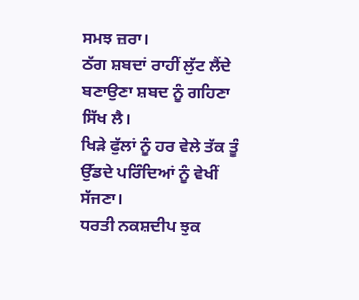ਸਮਝ ਜ਼ਰਾ।
ਠੱਗ ਸ਼ਬਦਾਂ ਰਾਹੀਂ ਲੁੱਟ ਲੈਂਦੇ
ਬਣਾਉਣਾ ਸ਼ਬਦ ਨੂੰ ਗਹਿਣਾ ਸਿੱਖ ਲੈ।
ਖਿੜੇ ਫੁੱਲਾਂ ਨੂੰ ਹਰ ਵੇਲੇ ਤੱਕ ਤੂੰ
ਉੱਡਦੇ ਪਰਿੰਦਿਆਂ ਨੂੰ ਵੇਖੀਂ ਸੱਜਣਾ।
ਧਰਤੀ ਨਕਸ਼ਦੀਪ ਝੁਕ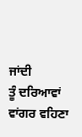ਜਾਂਦੀ
ਤੂੰ ਦਰਿਆਵਾਂ ਵਾਂਗਰ ਵਹਿਣਾ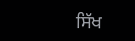ਸਿੱਖ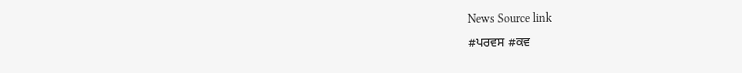News Source link
#ਪਰਵਸ #ਕਵ